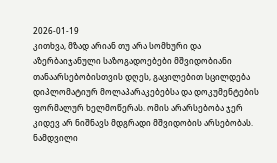2026-01-19
კითხვა, მზად არიან თუ არა სომხური და აზერბაიჯანული საზოგადოებები მშვიდობიანი თანაარსებობისთვის დღეს, გაცილებით სცილდება დიპლომატიურ მოლაპარაკებებსა და დოკუმენტების ფორმალურ ხელმოწერას. ომის არარსებობა ჯერ კიდევ არ ნიშნავს მდგრადი მშვიდობის არსებობას. ნამდვილი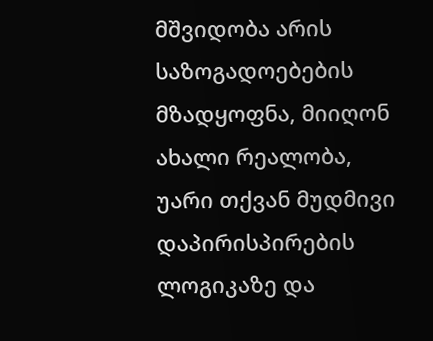მშვიდობა არის საზოგადოებების მზადყოფნა, მიიღონ ახალი რეალობა, უარი თქვან მუდმივი დაპირისპირების ლოგიკაზე და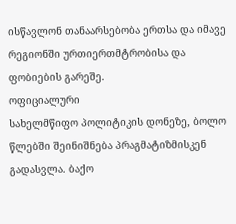ისწავლონ თანაარსებობა ერთსა და იმავე რეგიონში ურთიერთმტრობისა და ფობიების გარეშე.
ოფიციალური
სახელმწიფო პოლიტიკის დონეზე, ბოლო წლებში შეინიშნება პრაგმატიზმისკენ გადასვლა. ბაქო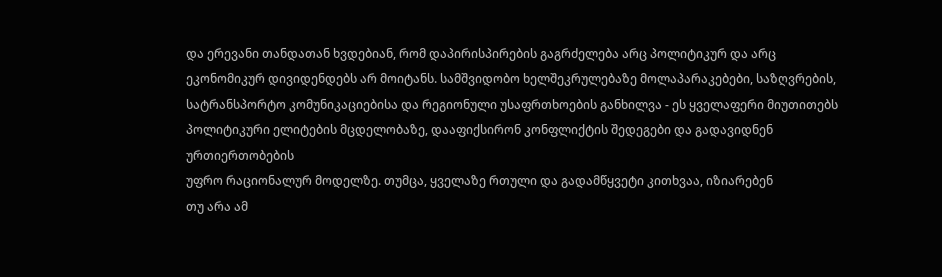და ერევანი თანდათან ხვდებიან, რომ დაპირისპირების გაგრძელება არც პოლიტიკურ და არც
ეკონომიკურ დივიდენდებს არ მოიტანს. სამშვიდობო ხელშეკრულებაზე მოლაპარაკებები, საზღვრების,
სატრანსპორტო კომუნიკაციებისა და რეგიონული უსაფრთხოების განხილვა - ეს ყველაფერი მიუთითებს
პოლიტიკური ელიტების მცდელობაზე, დააფიქსირონ კონფლიქტის შედეგები და გადავიდნენ ურთიერთობების
უფრო რაციონალურ მოდელზე. თუმცა, ყველაზე რთული და გადამწყვეტი კითხვაა, იზიარებენ
თუ არა ამ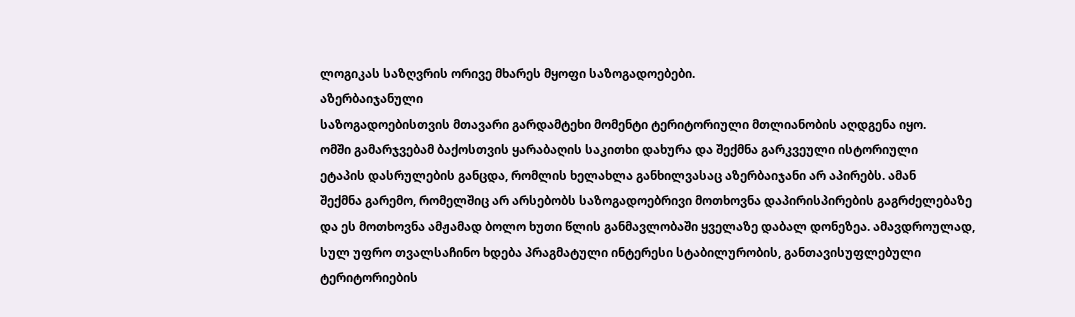ლოგიკას საზღვრის ორივე მხარეს მყოფი საზოგადოებები.
აზერბაიჯანული
საზოგადოებისთვის მთავარი გარდამტეხი მომენტი ტერიტორიული მთლიანობის აღდგენა იყო.
ომში გამარჯვებამ ბაქოსთვის ყარაბაღის საკითხი დახურა და შექმნა გარკვეული ისტორიული
ეტაპის დასრულების განცდა, რომლის ხელახლა განხილვასაც აზერბაიჯანი არ აპირებს. ამან
შექმნა გარემო, რომელშიც არ არსებობს საზოგადოებრივი მოთხოვნა დაპირისპირების გაგრძელებაზე
და ეს მოთხოვნა ამჟამად ბოლო ხუთი წლის განმავლობაში ყველაზე დაბალ დონეზეა. ამავდროულად,
სულ უფრო თვალსაჩინო ხდება პრაგმატული ინტერესი სტაბილურობის, განთავისუფლებული ტერიტორიების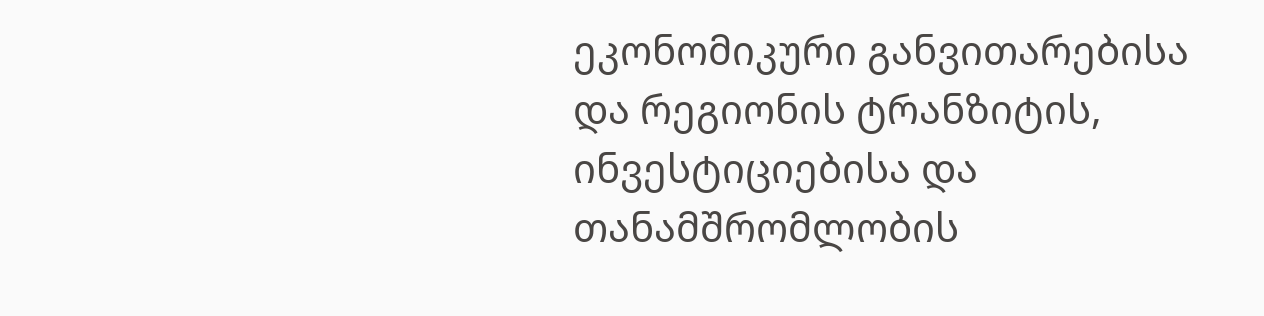ეკონომიკური განვითარებისა და რეგიონის ტრანზიტის, ინვესტიციებისა და თანამშრომლობის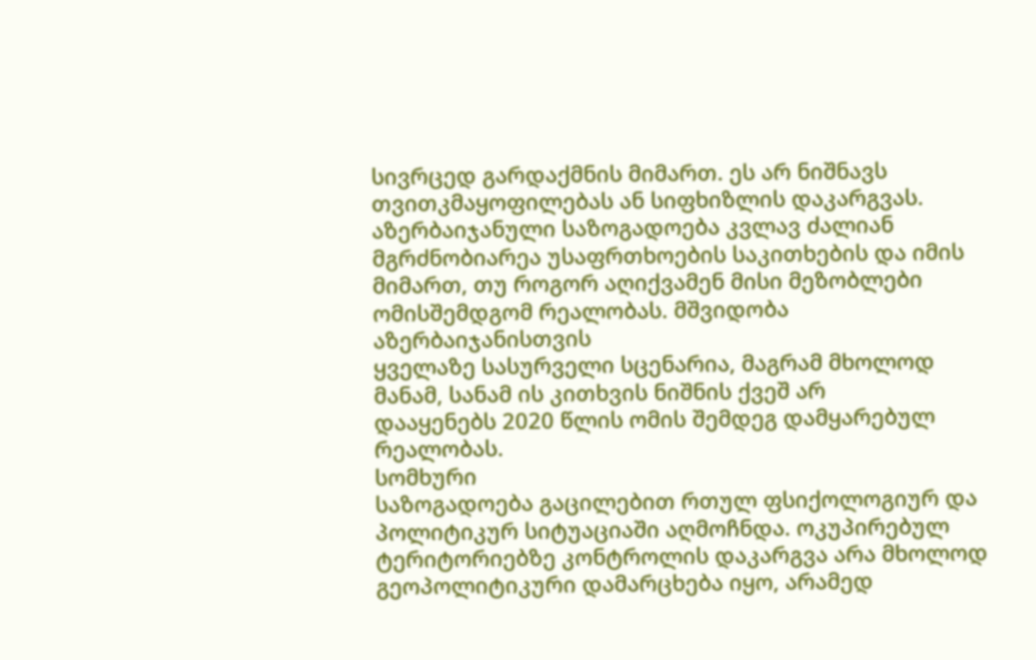სივრცედ გარდაქმნის მიმართ. ეს არ ნიშნავს თვითკმაყოფილებას ან სიფხიზლის დაკარგვას.
აზერბაიჯანული საზოგადოება კვლავ ძალიან მგრძნობიარეა უსაფრთხოების საკითხების და იმის
მიმართ, თუ როგორ აღიქვამენ მისი მეზობლები ომისშემდგომ რეალობას. მშვიდობა აზერბაიჯანისთვის
ყველაზე სასურველი სცენარია, მაგრამ მხოლოდ მანამ, სანამ ის კითხვის ნიშნის ქვეშ არ
დააყენებს 2020 წლის ომის შემდეგ დამყარებულ რეალობას.
სომხური
საზოგადოება გაცილებით რთულ ფსიქოლოგიურ და პოლიტიკურ სიტუაციაში აღმოჩნდა. ოკუპირებულ
ტერიტორიებზე კონტროლის დაკარგვა არა მხოლოდ გეოპოლიტიკური დამარცხება იყო, არამედ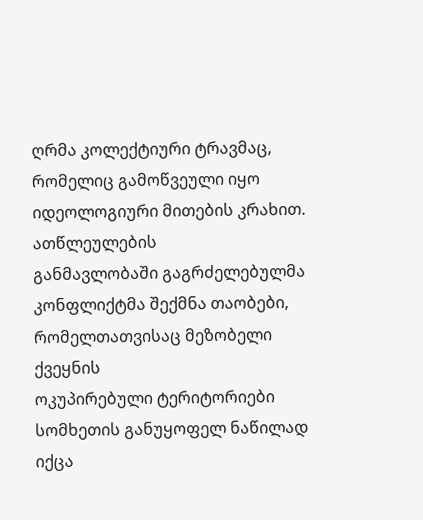ღრმა კოლექტიური ტრავმაც, რომელიც გამოწვეული იყო იდეოლოგიური მითების კრახით. ათწლეულების
განმავლობაში გაგრძელებულმა კონფლიქტმა შექმნა თაობები, რომელთათვისაც მეზობელი ქვეყნის
ოკუპირებული ტერიტორიები სომხეთის განუყოფელ ნაწილად იქცა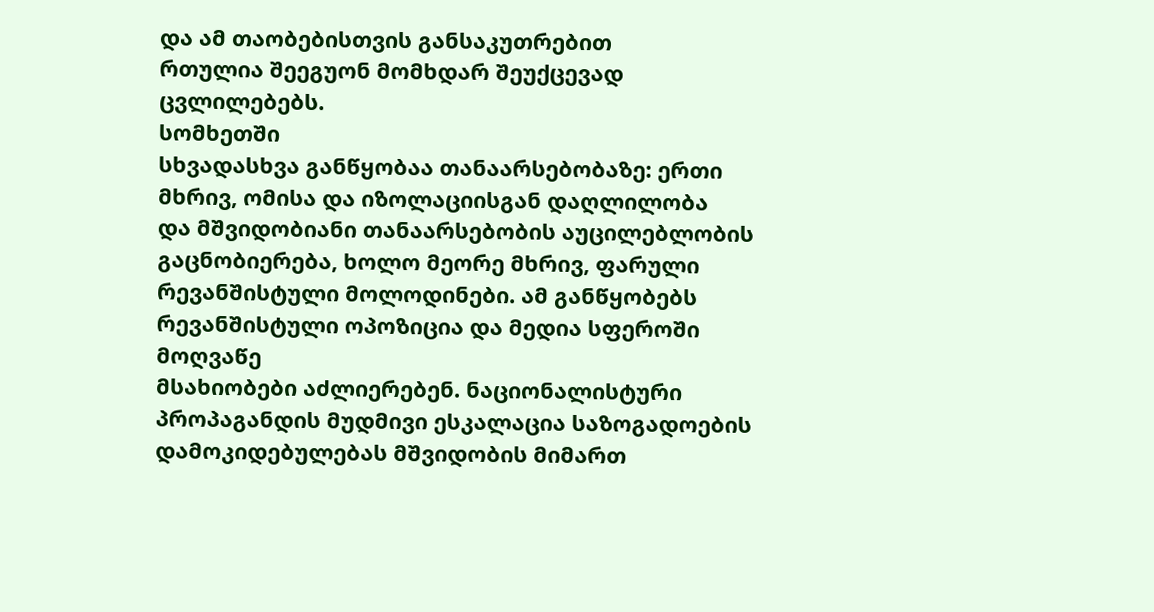და ამ თაობებისთვის განსაკუთრებით
რთულია შეეგუონ მომხდარ შეუქცევად ცვლილებებს.
სომხეთში
სხვადასხვა განწყობაა თანაარსებობაზე: ერთი მხრივ, ომისა და იზოლაციისგან დაღლილობა
და მშვიდობიანი თანაარსებობის აუცილებლობის გაცნობიერება, ხოლო მეორე მხრივ, ფარული
რევანშისტული მოლოდინები. ამ განწყობებს რევანშისტული ოპოზიცია და მედია სფეროში მოღვაწე
მსახიობები აძლიერებენ. ნაციონალისტური პროპაგანდის მუდმივი ესკალაცია საზოგადოების
დამოკიდებულებას მშვიდობის მიმართ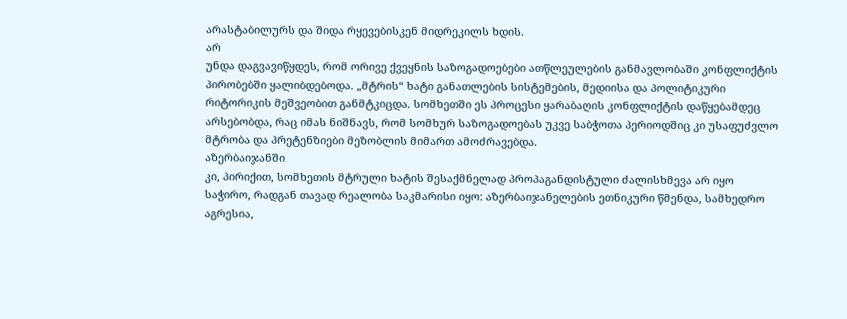არასტაბილურს და შიდა რყევებისკენ მიდრეკილს ხდის.
არ
უნდა დაგვავიწყდეს, რომ ორივე ქვეყნის საზოგადოებები ათწლეულების განმავლობაში კონფლიქტის
პირობებში ყალიბდებოდა. „მტრის“ ხატი განათლების სისტემების, მედიისა და პოლიტიკური
რიტორიკის მეშვეობით განმტკიცდა. სომხეთში ეს პროცესი ყარაბაღის კონფლიქტის დაწყებამდეც
არსებობდა, რაც იმას ნიშნავს, რომ სომხურ საზოგადოებას უკვე საბჭოთა პერიოდშიც კი უსაფუძვლო
მტრობა და პრეტენზიები მეზობლის მიმართ ამოძრავებდა.
აზერბაიჯანში
კი, პირიქით, სომხეთის მტრული ხატის შესაქმნელად პროპაგანდისტული ძალისხმევა არ იყო
საჭირო, რადგან თავად რეალობა საკმარისი იყო: აზერბაიჯანელების ეთნიკური წმენდა, სამხედრო
აგრესია,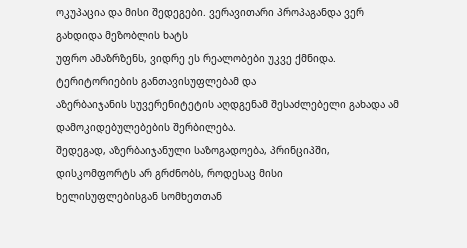ოკუპაცია და მისი შედეგები. ვერავითარი პროპაგანდა ვერ გახდიდა მეზობლის ხატს
უფრო ამაზრზენს, ვიდრე ეს რეალობები უკვე ქმნიდა. ტერიტორიების განთავისუფლებამ და
აზერბაიჯანის სუვერენიტეტის აღდგენამ შესაძლებელი გახადა ამ დამოკიდებულებების შერბილება.
შედეგად, აზერბაიჯანული საზოგადოება, პრინციპში, დისკომფორტს არ გრძნობს, როდესაც მისი
ხელისუფლებისგან სომხეთთან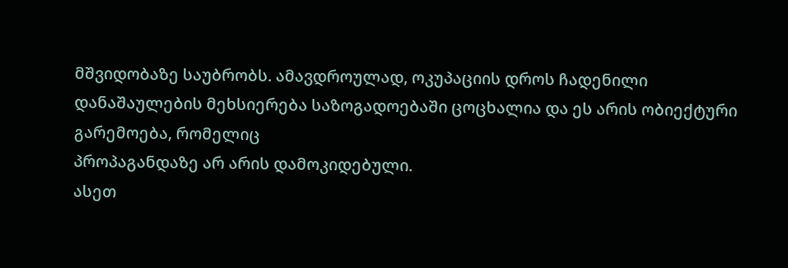მშვიდობაზე საუბრობს. ამავდროულად, ოკუპაციის დროს ჩადენილი
დანაშაულების მეხსიერება საზოგადოებაში ცოცხალია და ეს არის ობიექტური გარემოება, რომელიც
პროპაგანდაზე არ არის დამოკიდებული.
ასეთ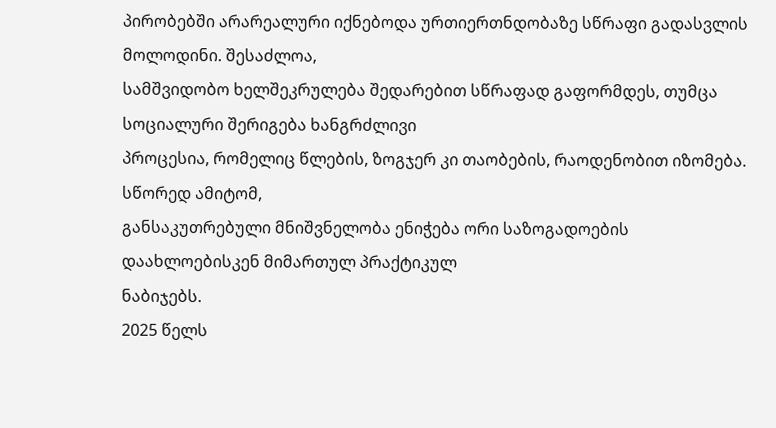პირობებში არარეალური იქნებოდა ურთიერთნდობაზე სწრაფი გადასვლის მოლოდინი. შესაძლოა,
სამშვიდობო ხელშეკრულება შედარებით სწრაფად გაფორმდეს, თუმცა სოციალური შერიგება ხანგრძლივი
პროცესია, რომელიც წლების, ზოგჯერ კი თაობების, რაოდენობით იზომება. სწორედ ამიტომ,
განსაკუთრებული მნიშვნელობა ენიჭება ორი საზოგადოების დაახლოებისკენ მიმართულ პრაქტიკულ
ნაბიჯებს.
2025 წელს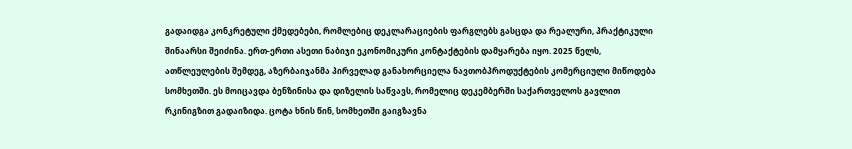გადაიდგა კონკრეტული ქმედებები, რომლებიც დეკლარაციების ფარგლებს გასცდა და რეალური, პრაქტიკული შინაარსი შეიძინა. ერთ-ერთი ასეთი ნაბიჯი ეკონომიკური კონტაქტების დამყარება იყო. 2025 წელს, ათწლეულების შემდეგ, აზერბაიჯანმა პირველად განახორციელა ნავთობპროდუქტების კომერციული მიწოდება სომხეთში. ეს მოიცავდა ბენზინისა და დიზელის საწვავს, რომელიც დეკემბერში საქართველოს გავლით რკინიგზით გადაიზიდა. ცოტა ხნის წინ, სომხეთში გაიგზავნა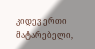კიდევ ერთი მატარებელი,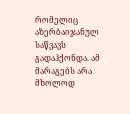რომელიც აზერბაიჯანულ საწვავს გადაჰქონდა. ამ მარაგებს არა მხოლოდ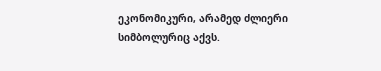ეკონომიკური, არამედ ძლიერი სიმბოლურიც აქვს.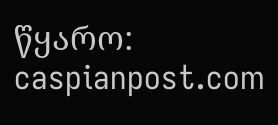წყარო: caspianpost.com